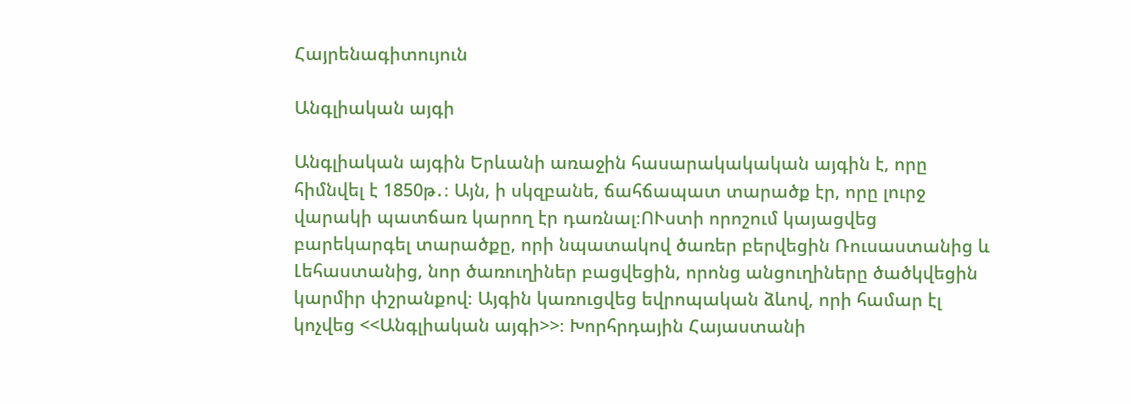Հայրենագիտույուն

Անգլիական այգի

Անգլիական այգին Երևանի առաջին հասարակակական այգին է, որը հիմնվել է 1850թ․։ Այն, ի սկզբանե, ճահճապատ տարածք էր, որը լուրջ վարակի պատճառ կարող էր դառնալ։ՈՒստի որոշում կայացվեց բարեկարգել տարածքը, որի նպատակով ծառեր բերվեցին Ռուսաստանից և Լեհաստանից, նոր ծառուղիներ բացվեցին, որոնց անցուղիները ծածկվեցին կարմիր փշրանքով։ Այգին կառուցվեց եվրոպական ձևով, որի համար էլ կոչվեց <<Անգլիական այգի>>։ Խորհրդային Հայաստանի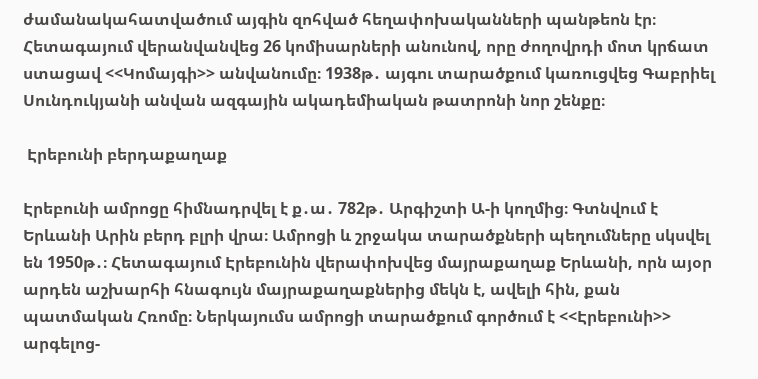ժամանակահատվածում այգին զոհված հեղափոխականների պանթեոն էր։ Հետագայում վերանվանվեց 26 կոմիսարների անունով, որը ժողովրդի մոտ կրճատ ստացավ <<Կոմայգի>> անվանումը։ 1938թ․ այգու տարածքում կառուցվեց Գաբրիել Սունդուկյանի անվան ազգային ակադեմիական թատրոնի նոր շենքը։

 Էրեբունի բերդաքաղաք

Էրեբունի ամրոցը հիմնադրվել է ք․ա․ 782թ․ Արգիշտի Ա-ի կողմից։ Գտնվում է Երևանի Արին բերդ բլրի վրա։ Ամրոցի և շրջակա տարածքների պեղումները սկսվել են 1950թ․։ Հետագայում Էրեբունին վերափոխվեց մայրաքաղաք Երևանի, որն այօր արդեն աշխարհի հնագույն մայրաքաղաքներից մեկն է, ավելի հին, քան պատմական Հռոմը։ Ներկայումս ամրոցի տարածքում գործում է <<Էրեբունի>> արգելոց-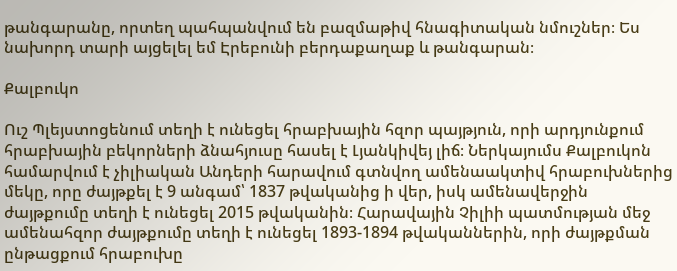թանգարանը, որտեղ պահպանվում են բազմաթիվ հնագիտական նմուշներ։ Ես նախորդ տարի այցելել եմ Էրեբունի բերդաքաղաք և թանգարան։

Քալբուկո

Ուշ Պլեյստոցենում տեղի է ունեցել հրաբխային հզոր պայթյուն, որի արդյունքում հրաբխային բեկորների ձնահյուսը հասել է Լյանկիվեյ լիճ։ Ներկայումս Քալբուկոն համարվում է չիլիական Անդերի հարավում գտնվող ամենաակտիվ հրաբուխներից մեկը, որը ժայթքել է 9 անգամ՝ 1837 թվականից ի վեր, իսկ ամենավերջին ժայթքումը տեղի է ունեցել 2015 թվականին։ Հարավային Չիլիի պատմության մեջ ամենահզոր ժայթքումը տեղի է ունեցել 1893-1894 թվականներին, որի ժայթքման ընթացքում հրաբուխը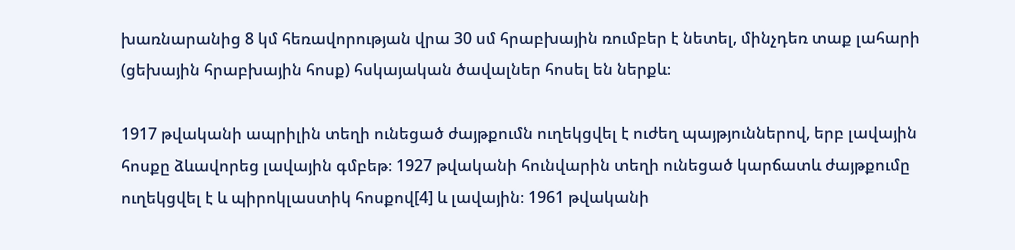խառնարանից 8 կմ հեռավորության վրա 30 սմ հրաբխային ռումբեր է նետել, մինչդեռ տաք լահարի (ցեխային հրաբխային հոսք) հսկայական ծավալներ հոսել են ներքև։

1917 թվականի ապրիլին տեղի ունեցած ժայթքումն ուղեկցվել է ուժեղ պայթյուններով, երբ լավային հոսքը ձևավորեց լավային գմբեթ։ 1927 թվականի հունվարին տեղի ունեցած կարճատև ժայթքումը ուղեկցվել է և պիրոկլաստիկ հոսքով[4] և լավային։ 1961 թվականի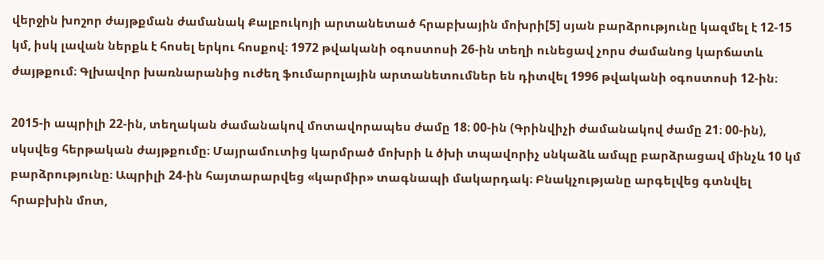վերջին խոշոր ժայթքման ժամանակ Քալբուկոյի արտանետած հրաբխային մոխրի[5] սյան բարձրությունը կազմել է 12-15 կմ, իսկ լավան ներքև է հոսել երկու հոսքով։ 1972 թվականի օգոստոսի 26-ին տեղի ունեցավ չորս ժամանոց կարճատև ժայթքում։ Գլխավոր խառնարանից ուժեղ ֆումարոլային արտանետումներ են դիտվել 1996 թվականի օգոստոսի 12-ին։

2015-ի ապրիլի 22-ին, տեղական ժամանակով մոտավորապես ժամը 18։ 00-ին (Գրինվիչի ժամանակով ժամը 21։ 00-ին), սկսվեց հերթական ժայթքումը։ Մայրամուտից կարմրած մոխրի և ծխի տպավորիչ սնկաձև ամպը բարձրացավ մինչև 10 կմ բարձրությունը։ Ապրիլի 24-ին հայտարարվեց «կարմիր» տագնապի մակարդակ։ Բնակչությանը արգելվեց գտնվել հրաբխին մոտ,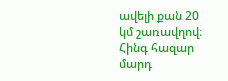ավելի քան 20 կմ շառավղով։ Հինգ հազար մարդ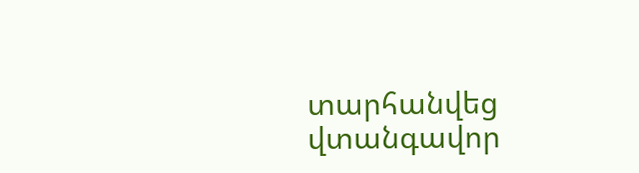տարհանվեց վտանգավոր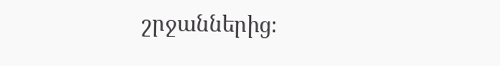շրջաններից։